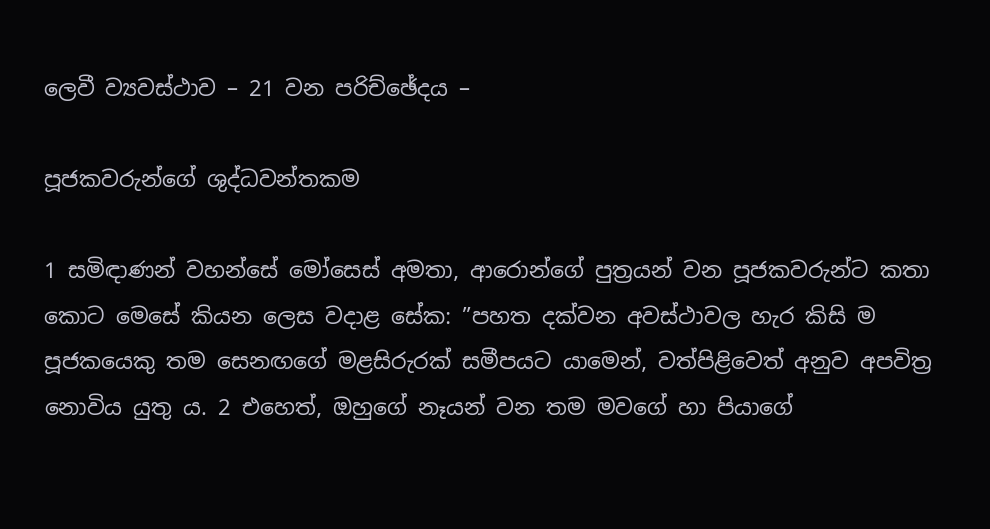ලෙවී ව්‍යවස්ථාව – 21 වන පරිච්ඡේදය –

පූජකවරුන්ගේ ශුද්ධවන්තකම

1 සමිඳාණන් වහන්සේ මෝසෙස් අමතා, ආරොන්ගේ පුත්‍රයන් වන පූජකවරුන්ට කතා කොට මෙසේ කියන ලෙස වදාළ සේක: ”පහත දක්වන අවස්ථාවල හැර කිසි ම පූජකයෙකු තම සෙනඟගේ මළසිරුරක් සමීපයට යාමෙන්, වත්පිළිවෙත් අනුව අපවිත්‍ර නොවිය යුතු ය. 2 එහෙත්, ඔහුගේ නෑයන් වන තම මවගේ හා පියාගේ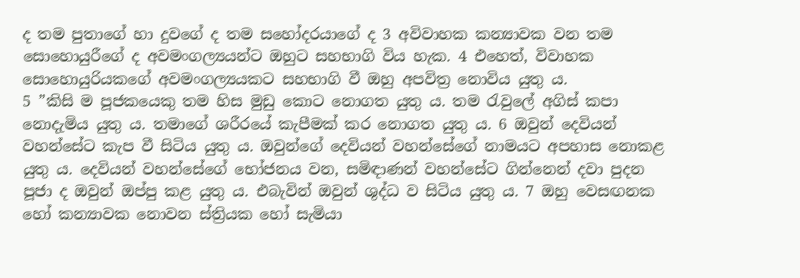ද තම පුතාගේ හා දුවගේ ද තම සහෝදරයාගේ ද 3 අවිවාහක කන්‍යාවක වන තම සොහොයුරීගේ ද අවමංගල්‍යයන්ට ඔහුට සහභාගි විය හැක. 4 එහෙත්, විවාහක සොහොයුරියකගේ අවමංගල්‍යයකට සහභාගි වී ඔහු අපවිත්‍ර නොවිය යුතු ය.
5 ”කිසි ම පූජකයෙකු තම හිස මුඩු කොට නොගත යුතු ය. තම රැවුලේ අගිස් කපා නොදැමිය යුතු ය. තමාගේ ශරීරයේ කැපීමක් කර නොගත යුතු ය. 6 ඔවුන් දෙවියන් වහන්සේට කැප වී සිටිය යුතු ය. ඔවුන්ගේ දෙවියන් වහන්සේගේ නාමයට අපහාස නොකළ යුතු ය. දෙවියන් වහන්සේගේ භෝජනය වන, සමිඳාණන් වහන්සේට ගින්නෙන් දවා පුදන පූජා ද ඔවුන් ඔප්පු කළ යුතු ය. එබැවින් ඔවුන් ශුද්ධ ව සිටිය යුතු ය. 7 ඔහු වෙසඟනක හෝ කන්‍යාවක නොවන ස්ත්‍රියක හෝ සැමියා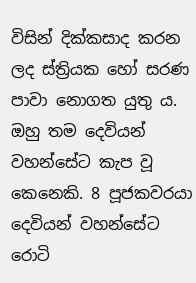විසින් දික්කසාද කරන ලද ස්ත්‍රියක හෝ සරණ පාවා නොගත යුතු ය. ඔහු තම දෙවියන් වහන්සේට කැප වූ කෙනෙකි. 8 පූජකවරයා දෙවියන් වහන්සේට රොටි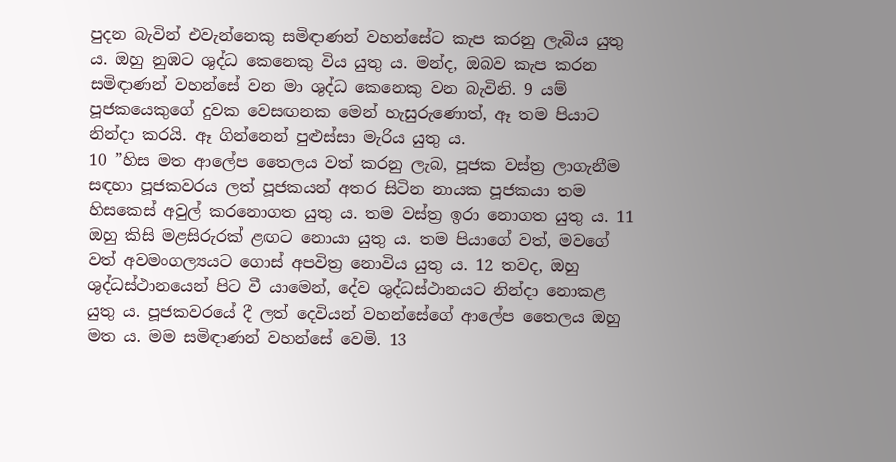පුදන බැවින් එවැන්නෙකු සමිඳාණන් වහන්සේට කැප කරනු ලැබිය යුතු ය. ඔහු නුඹට ශුද්ධ කෙනෙකු විය යුතු ය. මන්ද, ඔබව කැප කරන සමිඳාණන් වහන්සේ වන මා ශුද්ධ කෙනෙකු වන බැවිනි. 9 යම් පූජකයෙකුගේ දුවක වෙසඟනක මෙන් හැසුරුණොත්, ඈ තම පියාට නින්දා කරයි. ඈ ගින්නෙන් පුළුස්සා මැරිය යුතු ය.
10 ”හිස මත ආලේප තෛලය වත් කරනු ලැබ, පූජක වස්ත්‍ර ලාගැනීම සඳහා පූජකවරය ලත් පූජකයන් අතර සිටින නායක පූජකයා තම හිසකෙස් අවුල් කරනොගත යුතු ය. තම වස්ත්‍ර ඉරා නොගත යුතු ය. 11 ඔහු කිසි මළසිරුරක් ළඟට නොයා යුතු ය. තම පියාගේ වත්, මවගේ වත් අවමංගල්‍යයට ගොස් අපවිත්‍ර නොවිය යුතු ය. 12 තවද, ඔහු ශුද්ධස්ථානයෙන් පිට වී යාමෙන්, දේව ශුද්ධස්ථානයට නින්දා නොකළ යුතු ය. පූජකවරයේ දී ලත් දෙවියන් වහන්සේගේ ආලේප තෛලය ඔහු මත ය. මම සමිඳාණන් වහන්සේ වෙමි. 13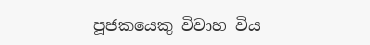පූජකයෙකු විවාහ විය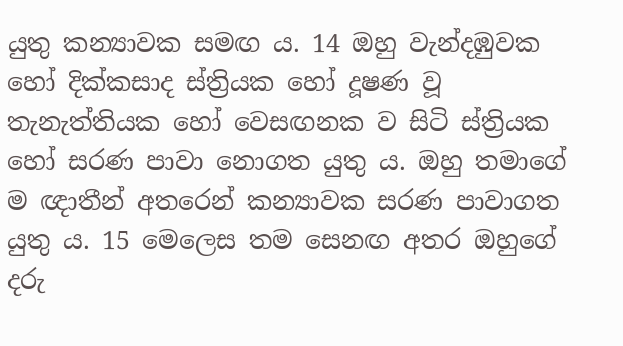යුතු කන්‍යාවක සමඟ ය. 14 ඔහු වැන්දඹුවක හෝ දික්කසාද ස්ත්‍රියක හෝ දූෂණ වූ තැනැත්තියක හෝ වෙසඟනක ව සිටි ස්ත්‍රියක හෝ සරණ පාවා නොගත යුතු ය. ඔහු තමාගේ ම ඥාතීන් අතරෙන් කන්‍යාවක සරණ පාවාගත යුතු ය. 15 මෙලෙස තම සෙනඟ අතර ඔහුගේ දරු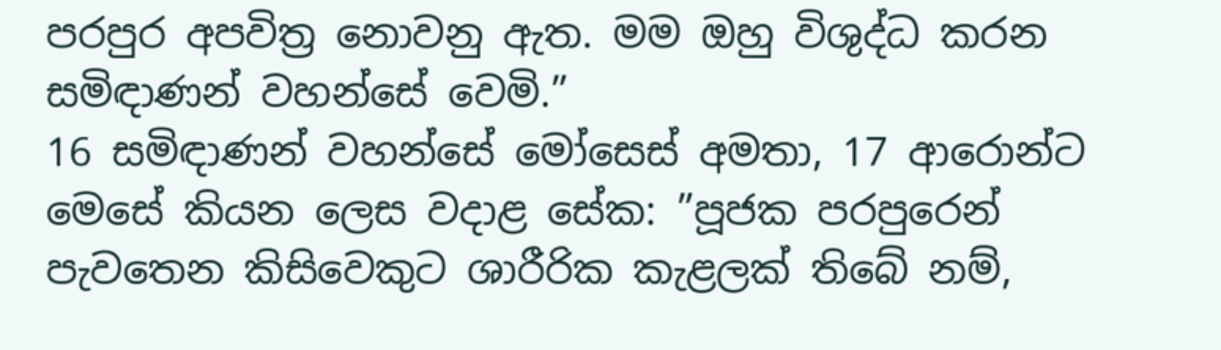පරපුර අපවිත්‍ර නොවනු ඇත. මම ඔහු විශුද්ධ කරන සමිඳාණන් වහන්සේ වෙමි.”
16 සමිඳාණන් වහන්සේ මෝසෙස් අමතා, 17 ආරොන්ට මෙසේ කියන ලෙස වදාළ සේක: ”පූජක පරපුරෙන් පැවතෙන කිසිවෙකුට ශාරීරික කැළලක් තිබේ නම්,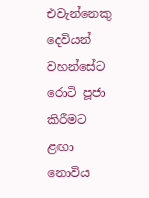එවැන්නෙකු දෙවියන් වහන්සේට රොටි පූජා කිරීමට ළඟා නොවිය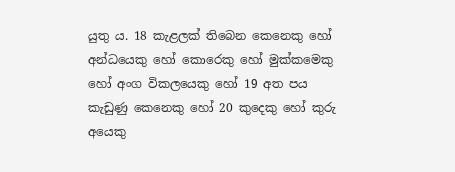යුතු ය. 18 කැළලක් තිබෙන කෙනෙකු හෝ අන්ධයෙකු හෝ කොරෙකු හෝ මුක්කමෙකු හෝ අංග විකලයෙකු හෝ 19 අත පය කැඩුණු කෙනෙකු හෝ 20 කුදෙකු හෝ කුරු අයෙකු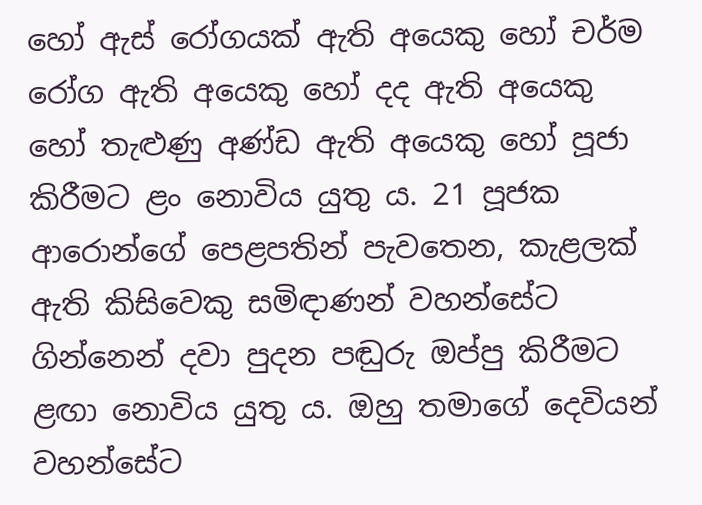හෝ ඇස් රෝගයක් ඇති අයෙකු හෝ චර්ම රෝග ඇති අයෙකු හෝ දද ඇති අයෙකු හෝ තැළුණු අණ්ඩ ඇති අයෙකු හෝ පූජා කිරීමට ළං නොවිය යුතු ය. 21 පූජක ආරොන්ගේ පෙළපතින් පැවතෙන, කැළලක් ඇති කිසිවෙකු සමිඳාණන් වහන්සේට ගින්නෙන් දවා පුදන පඬුරු ඔප්පු කිරීමට ළඟා නොවිය යුතු ය. ඔහු තමාගේ දෙවියන් වහන්සේට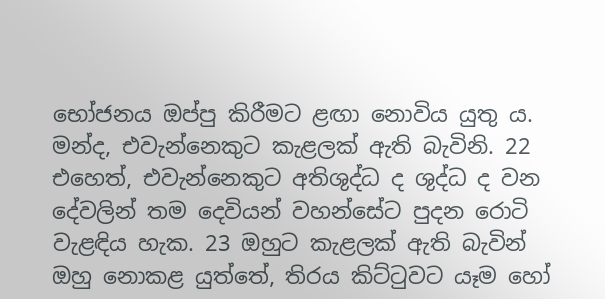භෝජනය ඔප්පු කිරීමට ළඟා නොවිය යුතු ය. මන්ද, එවැන්නෙකුට කැළලක් ඇති බැවිනි. 22 එහෙත්, එවැන්නෙකුට අතිශුද්ධ ද ශුද්ධ ද වන දේවලින් තම දෙවියන් වහන්සේට පුදන රොටි වැළඳිය හැක. 23 ඔහුට කැළලක් ඇති බැවින් ඔහු නොකළ යුත්තේ, තිරය කිට්ටුවට යෑම හෝ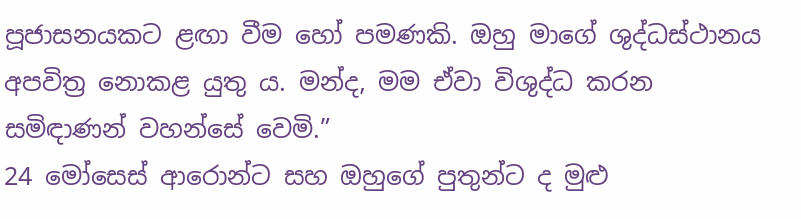පූජාසනයකට ළඟා වීම හෝ පමණකි. ඔහු මාගේ ශුද්ධස්ථානය අපවිත්‍ර නොකළ යුතු ය. මන්ද, මම ඒවා විශුද්ධ කරන සමිඳාණන් වහන්සේ වෙමි.”
24 මෝසෙස් ආරොන්ට සහ ඔහුගේ පුතුන්ට ද මුළු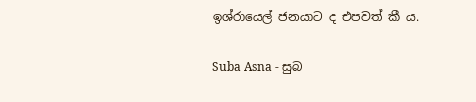ඉශ්රායෙල් ජනයාට ද එපවත් කී ය.

Suba Asna - සුබ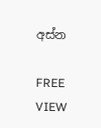අස්න

FREE
VIEW